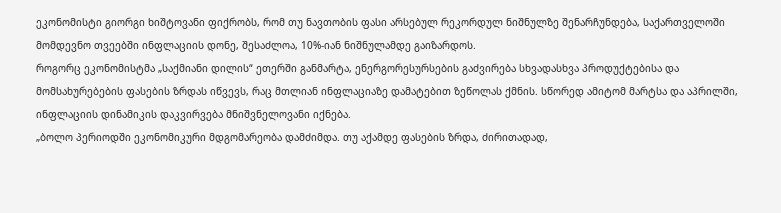ეკონომისტი გიორგი ხიშტოვანი ფიქრობს, რომ თუ ნავთობის ფასი არსებულ რეკორდულ ნიშნულზე შენარჩუნდება, საქართველოში მომდევნო თვეებში ინფლაციის დონე, შესაძლოა, 10%-იან ნიშნულამდე გაიზარდოს.
როგორც ეკონომისტმა „საქმიანი დილის“ ეთერში განმარტა, ენერგორესურსების გაძვირება სხვადასხვა პროდუქტებისა და მომსახურებების ფასების ზრდას იწვევს, რაც მთლიან ინფლაციაზე დამატებით ზეწოლას ქმნის. სწორედ ამიტომ მარტსა და აპრილში, ინფლაციის დინამიკის დაკვირვება მნიშვნელოვანი იქნება.
„ბოლო პერიოდში ეკონომიკური მდგომარეობა დამძიმდა. თუ აქამდე ფასების ზრდა, ძირითადად,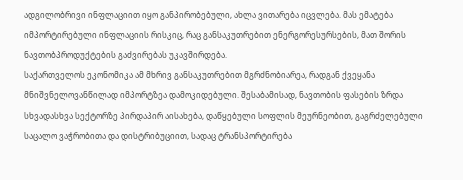ადგილობრივი ინფლაციით იყო განპირობებული, ახლა ვითარება იცვლება. მას ემატება იმპორტირებული ინფლაციის რისკიც, რაც განსაკუთრებით ენერგორესურსების, მათ შორის ნავთობპროდუქტების გაძვირებას უკავშირდება.
საქართველოს ეკონომიკა ამ მხრივ განსაკუთრებით მგრძნობიარეა, რადგან ქვეყანა მნიშვნელოვანწილად იმპორტზეა დამოკიდებული. შესაბამისად, ნავთობის ფასების ზრდა სხვადასხვა სექტორზე პირდაპირ აისახება, დაწყებული სოფლის მეურნეობით, გაგრძელებული საცალო ვაჭრობითა და დისტრიბუციით, სადაც ტრანსპორტირება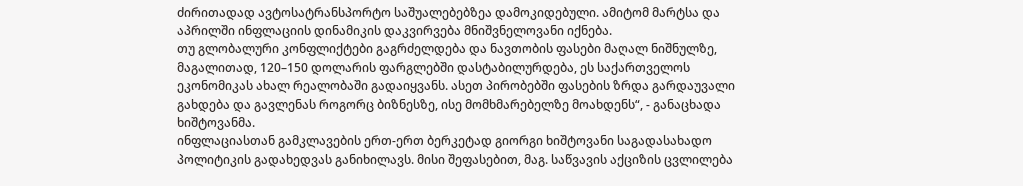ძირითადად ავტოსატრანსპორტო საშუალებებზეა დამოკიდებული. ამიტომ მარტსა და აპრილში ინფლაციის დინამიკის დაკვირვება მნიშვნელოვანი იქნება.
თუ გლობალური კონფლიქტები გაგრძელდება და ნავთობის ფასები მაღალ ნიშნულზე, მაგალითად, 120–150 დოლარის ფარგლებში დასტაბილურდება, ეს საქართველოს ეკონომიკას ახალ რეალობაში გადაიყვანს. ასეთ პირობებში ფასების ზრდა გარდაუვალი გახდება და გავლენას როგორც ბიზნესზე, ისე მომხმარებელზე მოახდენს“, - განაცხადა ხიშტოვანმა.
ინფლაციასთან გამკლავების ერთ-ერთ ბერკეტად გიორგი ხიშტოვანი საგადასახადო პოლიტიკის გადახედვას განიხილავს. მისი შეფასებით, მაგ. საწვავის აქციზის ცვლილება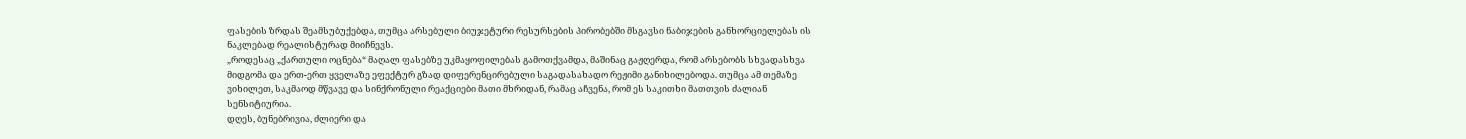ფასების ზრდას შეამსუბუქებდა, თუმცა არსებული ბიუჯეტური რესურსების პირობებში მსგავსი ნაბიჯების განხორციელებას ის ნაკლებად რეალისტურად მიიჩნევს.
„როდესაც „ქართული ოცნება“ მაღალ ფასებზე უკმაყოფილებას გამოთქვამდა, მაშინაც გაჟღერდა, რომ არსებობს სხვადასხვა მიდგომა და ერთ-ერთ ყველაზე ეფექტურ გზად დიფერენცირებული საგადასახადო რეჟიმი განიხილებოდა. თუმცა ამ თემაზე ვიხილეთ, საკმაოდ მწვავე და სინქრონული რეაქციები მათი მხრიდან, რამაც აჩვენა, რომ ეს საკითხი მათთვის ძალიან სენსიტიურია.
დღეს, ბუნებრივია, ძლიერი და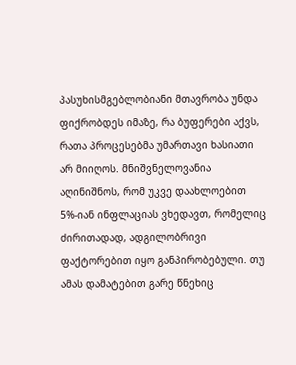პასუხისმგებლობიანი მთავრობა უნდა ფიქრობდეს იმაზე, რა ბუფერები აქვს, რათა პროცესებმა უმართავი ხასიათი არ მიიღოს. მნიშვნელოვანია აღინიშნოს, რომ უკვე დაახლოებით 5%-იან ინფლაციას ვხედავთ, რომელიც ძირითადად, ადგილობრივი ფაქტორებით იყო განპირობებული. თუ ამას დამატებით გარე წნეხიც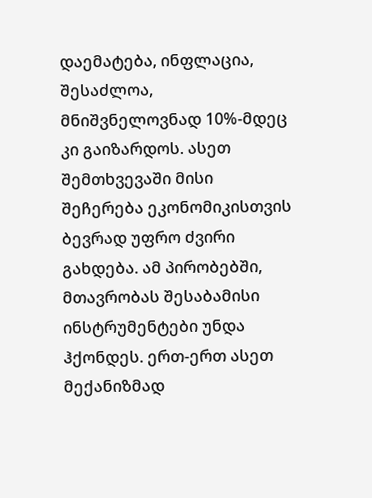დაემატება, ინფლაცია, შესაძლოა, მნიშვნელოვნად 10%-მდეც კი გაიზარდოს. ასეთ შემთხვევაში მისი შეჩერება ეკონომიკისთვის ბევრად უფრო ძვირი გახდება. ამ პირობებში, მთავრობას შესაბამისი ინსტრუმენტები უნდა ჰქონდეს. ერთ-ერთ ასეთ მექანიზმად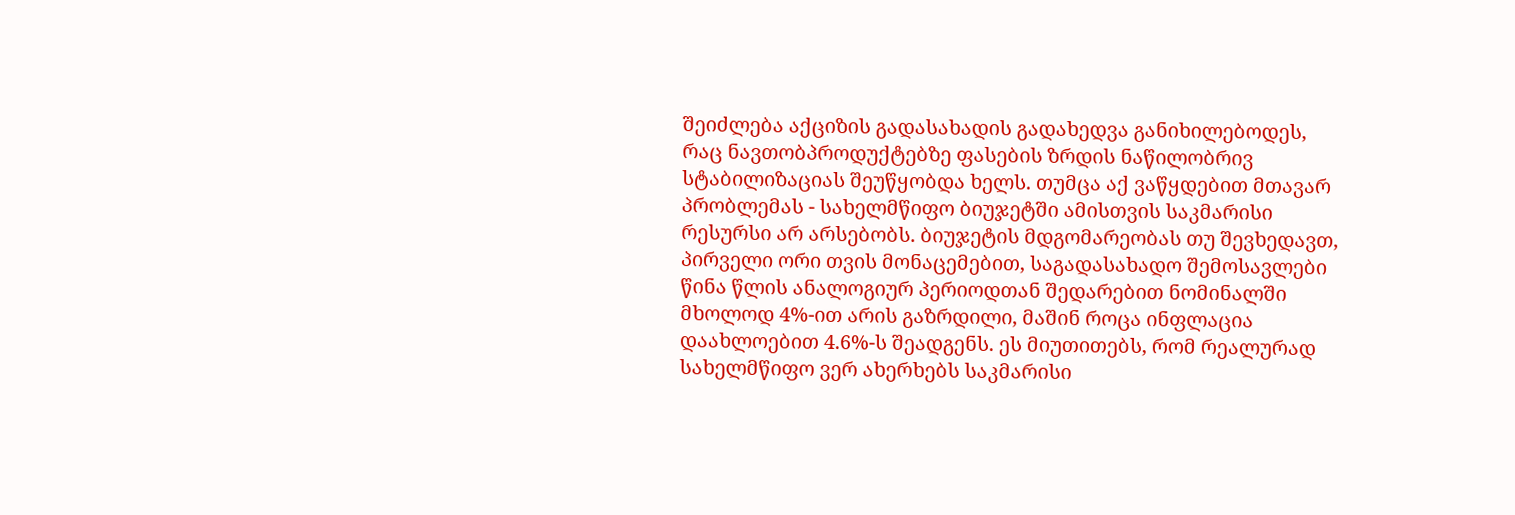შეიძლება აქციზის გადასახადის გადახედვა განიხილებოდეს, რაც ნავთობპროდუქტებზე ფასების ზრდის ნაწილობრივ სტაბილიზაციას შეუწყობდა ხელს. თუმცა აქ ვაწყდებით მთავარ პრობლემას - სახელმწიფო ბიუჯეტში ამისთვის საკმარისი რესურსი არ არსებობს. ბიუჯეტის მდგომარეობას თუ შევხედავთ, პირველი ორი თვის მონაცემებით, საგადასახადო შემოსავლები წინა წლის ანალოგიურ პერიოდთან შედარებით ნომინალში მხოლოდ 4%-ით არის გაზრდილი, მაშინ როცა ინფლაცია დაახლოებით 4.6%-ს შეადგენს. ეს მიუთითებს, რომ რეალურად სახელმწიფო ვერ ახერხებს საკმარისი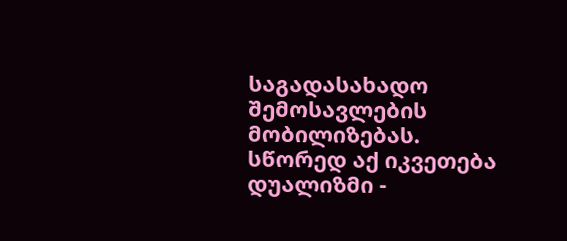საგადასახადო შემოსავლების მობილიზებას.
სწორედ აქ იკვეთება დუალიზმი -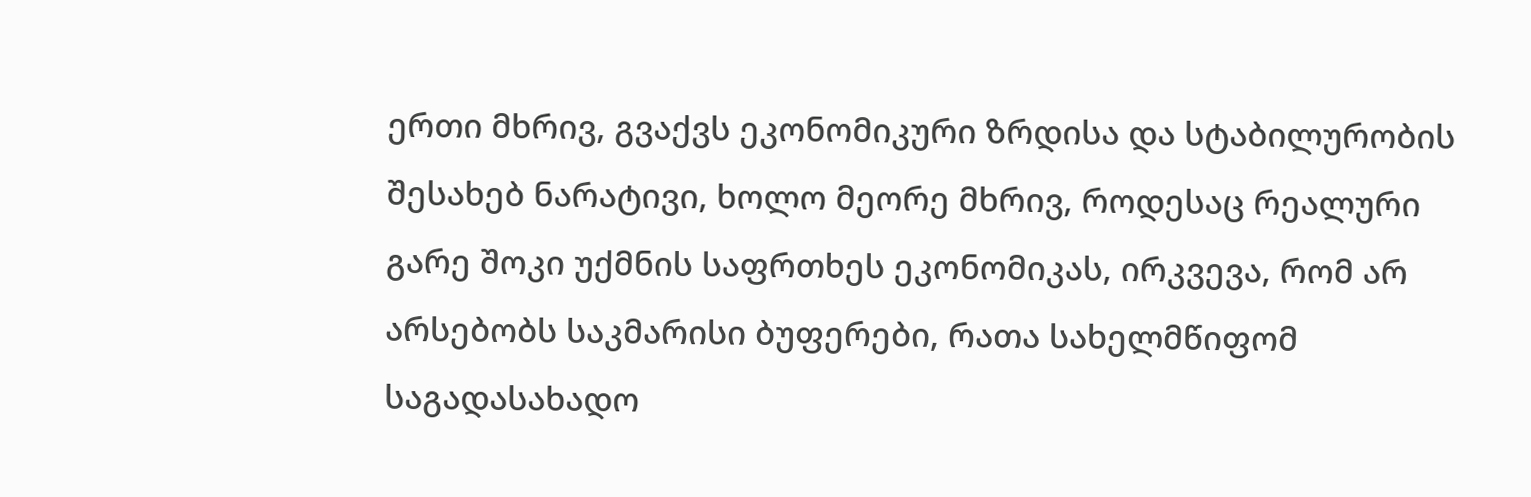ერთი მხრივ, გვაქვს ეკონომიკური ზრდისა და სტაბილურობის შესახებ ნარატივი, ხოლო მეორე მხრივ, როდესაც რეალური გარე შოკი უქმნის საფრთხეს ეკონომიკას, ირკვევა, რომ არ არსებობს საკმარისი ბუფერები, რათა სახელმწიფომ საგადასახადო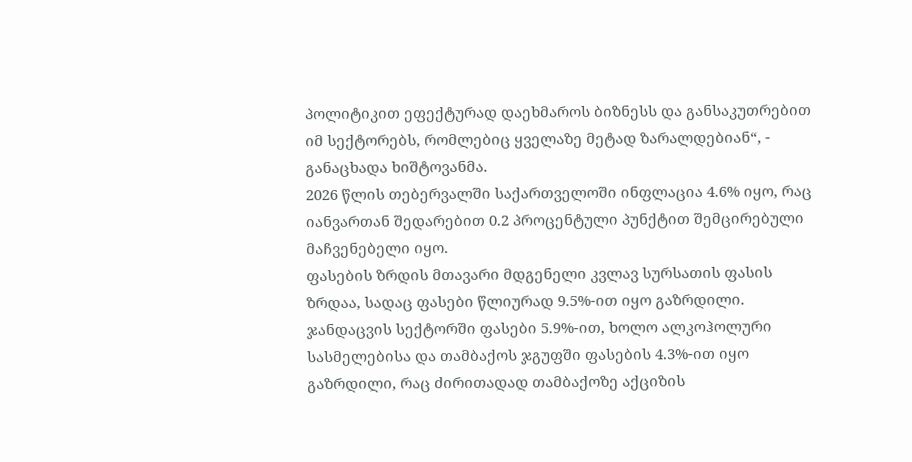პოლიტიკით ეფექტურად დაეხმაროს ბიზნესს და განსაკუთრებით იმ სექტორებს, რომლებიც ყველაზე მეტად ზარალდებიან“, - განაცხადა ხიშტოვანმა.
2026 წლის თებერვალში საქართველოში ინფლაცია 4.6% იყო, რაც იანვართან შედარებით 0.2 პროცენტული პუნქტით შემცირებული მაჩვენებელი იყო.
ფასების ზრდის მთავარი მდგენელი კვლავ სურსათის ფასის ზრდაა, სადაც ფასები წლიურად 9.5%-ით იყო გაზრდილი. ჯანდაცვის სექტორში ფასები 5.9%-ით, ხოლო ალკოჰოლური სასმელებისა და თამბაქოს ჯგუფში ფასების 4.3%-ით იყო გაზრდილი, რაც ძირითადად თამბაქოზე აქციზის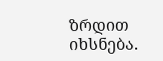ზრდით იხსნება.